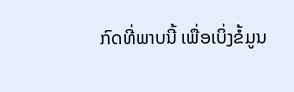ກົດທີ່ພາບນີ້ ເພື່ອເບິ່ງຂໍ້ມູນ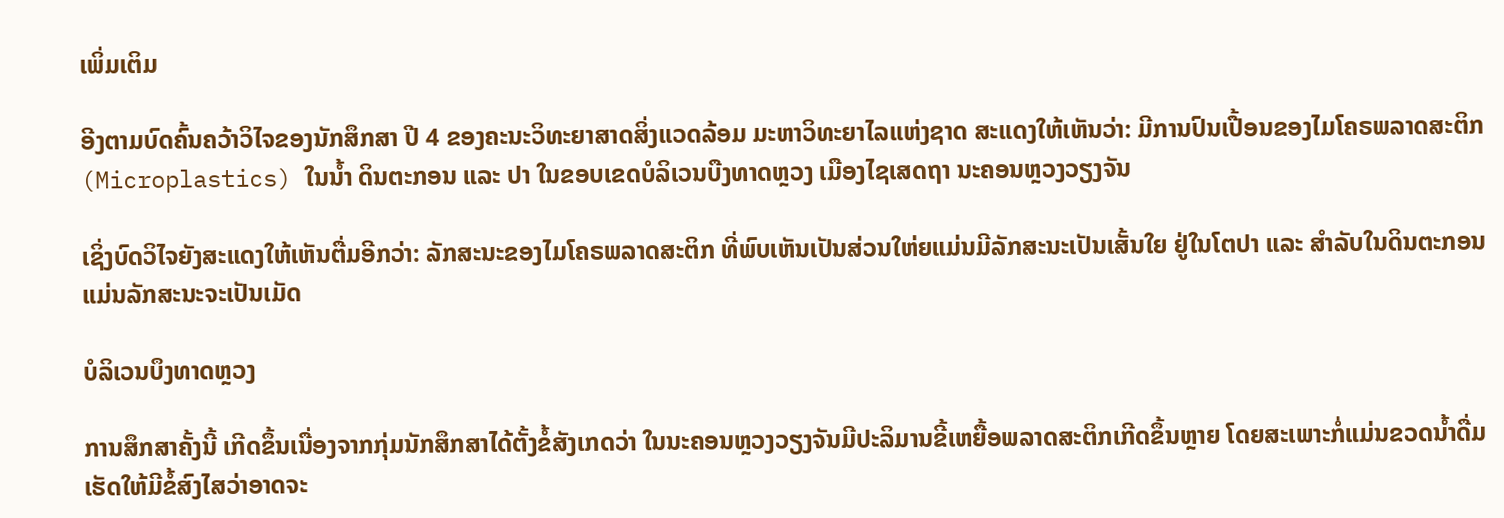ເພິ່ມເຕິມ

ອີງຕາມບົດຄົ້ນຄວ້າວິໄຈຂອງນັກສຶກສາ ປີ 4 ຂອງຄະນະວິທະຍາສາດສິ່ງແວດລ້ອມ ມະຫາວິທະຍາໄລແຫ່ງຊາດ ສະແດງໃຫ້ເຫັນວ່າ: ມີການປົນເປື້ອນຂອງໄມໂຄຣພລາດສະຕິກ (Microplastics) ໃນນໍ້າ ດິນຕະກອນ ແລະ ປາ ໃນຂອບເຂດບໍລິເວນບືງທາດຫຼວງ ເມືອງໄຊເສດຖາ ນະຄອນຫຼວງວຽງຈັນ

ເຊິ່ງບົດວິໄຈຍັງສະແດງໃຫ້ເຫັນຕື່ມອີກວ່າ: ລັກສະນະຂອງໄມໂຄຣພລາດສະຕິກ ທີ່ພົບເຫັນເປັນສ່ວນໃຫ່ຍແມ່ນມີລັກສະນະເປັນເສັ້ນໃຍ ຢູ່ໃນໂຕປາ ແລະ ສຳລັບໃນດິນຕະກອນແມ່ນລັກສະນະຈະເປັນເມັດ

ບໍລິເວນບຶງທາດຫຼວງ

ການສຶກສາຄັ້ງນີ້ ເກີດຂຶ້ນເນື່ອງຈາກກຸ່ມນັກສຶກສາໄດ້ຕັ້ງຂໍ້ສັງເກດວ່າ ໃນນະຄອນຫຼວງວຽງຈັນມີປະລິມານຂີ້ເຫຍື້ອພລາດສະຕິກເກີດຂຶ້ນຫຼາຍ ໂດຍສະເພາະກໍ່ແມ່ນຂວດນໍ້າດື່ມ ເຮັດໃຫ້ມີຂໍ້ສົງໄສວ່າອາດຈະ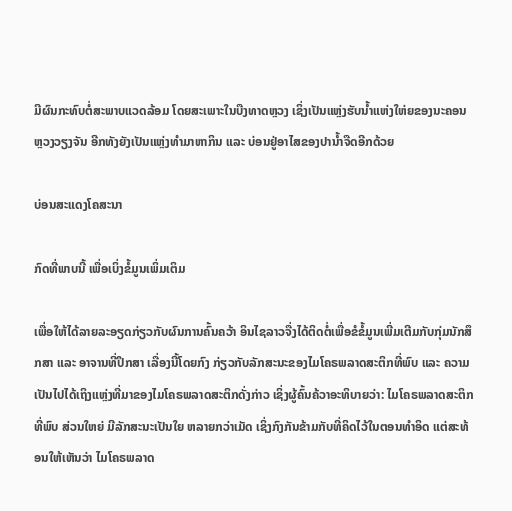ມີຜົນກະທົບຕໍ່ສະພາບແວດລ້ອມ ໂດຍສະເພາະໃນບືງທາດຫຼວງ ເຊິ່ງເປັນແຫຼ່ງຮັບນໍ້າແຫ່ງໃຫ່ຍຂອງນະຄອນຫຼວງວຽງຈັນ ອີກທັງຍັງເປັນແຫຼ່ງທຳມາຫາກິນ ແລະ ບ່ອນຢູ່ອາໄສຂອງປານໍ້າຈືດອີກດ້ວຍ

ບ່ອນສະແດງໂຄສະນາ

ກົດທີ່ພາບນີ້ ເພື່ອເບິ່ງຂໍ້ມູນເພິ່ມເຕິມ

ເພື່ອໃຫ້ໄດ້ລາຍລະອຽດກ່ຽວກັບຜົນການຄົ້ນຄວ້າ ອິນໄຊລາວຈື່ງໄດ້ຕິດຕໍ່ເພື່ອຂໍຂໍ້ມູນເພີ່ມເຕີມກັບກຸ່ມນັກສຶກສາ ແລະ ອາຈານທີ່ປຶກສາ ເລື່ອງນີ້ໂດຍກົງ ກ່ຽວກັບລັກສະນະຂອງໄມໂຄຣພລາດສະຕິກທີ່ພົບ ແລະ ຄວາມເປັນໄປໄດ້ເຖິງແຫຼ່ງທີ່ມາຂອງໄມໂຄຣພລາດສະຕິກດັ່ງກ່າວ ເຊິ່ງຜູ້ຄົ້ນຄ້ວາອະທິບາຍວ່າ: ໄມໂຄຣພລາດສະຕິກທີ່ພົບ ສ່ວນໃຫຍ່ ມີລັກສະນະເປັນໃຍ ຫລາຍກວ່າເມັດ ເຊິ່ງກົງກັນຂ້າມກັບທີ່ຄິດໄວ້ໃນຕອນທຳອິດ ແຕ່ສະທ້ອນໃຫ້ເຫັນວ່າ ໄມໂຄຣພລາດ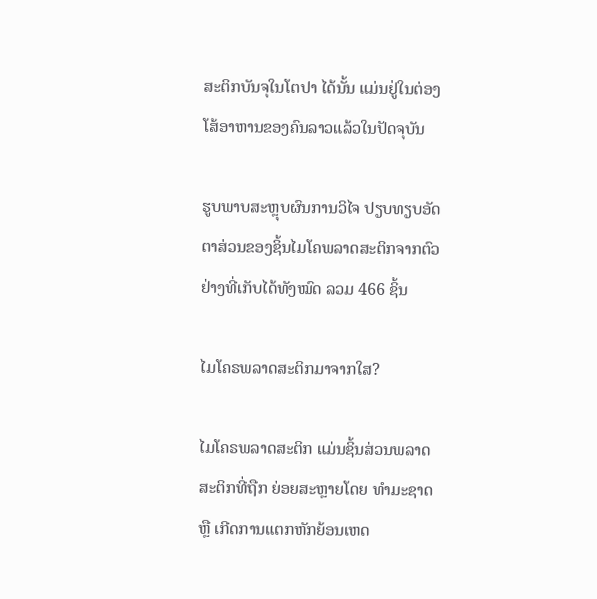ສະຕິກບັນຈຸໃນໂຕປາ ໄດ້ນັ້ນ ແມ່ນຢູ່ໃນຕ່ອງໂສ້ອາຫານຂອງຄົນລາວແລ້ວໃນປັດຈຸບັນ

ຮູບພາບສະຫຼຸບຜົນການວິໄຈ ປຽບທຽບອັດຕາສ່ວນຂອງຊິ້ນໄມໂຄພລາດສະຕິກຈາກຕົວຢ່າງທີ່ເກັບໄດ້ທັງໝົດ ລວມ 466 ຊິ້ນ

ໄມໂຄຣພລາດສະຕິກມາຈາກໃສ?

ໄມໂຄຣພລາດສະຕິກ ແມ່ນຊິ້ນສ່ວນພລາດສະຕິກທີ່ຖືກ ຍ່ອຍສະຫຼາຍໂດຍ ທຳມະຊາດ ຫຼື ເກີດການແຕກຫັກຍ້ອນເຫດ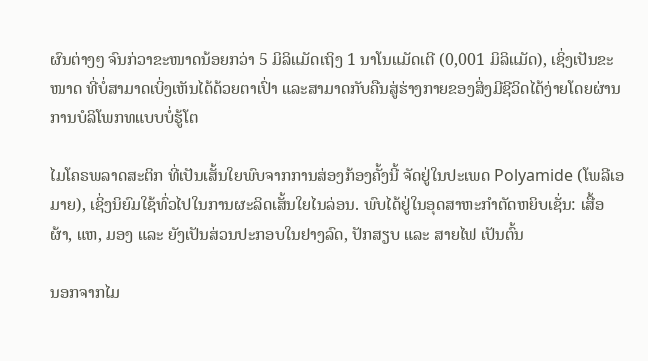ຜົນຕ່າງໆ ຈົນກ່ວາຂະໜາດນ້ອຍກວ່າ 5 ມິລິແມັດເຖິງ 1 ນາໂນແມັດເຕີ (0,001 ມິລິແມັດ), ເຊິ່ງເປັນຂະໜາດ ທີ່ບໍ່ສາມາດເບິ່ງເຫັນໄດ້ດ້ວຍຕາເປົ່າ ແລະສາມາດກັບຄືນສູ່ຮ່າງກາຍຂອງສິ່ງມີຊີວິດໄດ້ງ່າຍໂດຍຜ່ານການບໍລິໂພກທແບບບໍ່ຮູ້ໂຕ

ໄມໂຄຣພລາດສະຕິກ ທີ່ເປັນເສັ້ນໃຍພົບຈາກການສ່ອງກ້ອງຄັ້ງນີ້ ຈັດຢູ່ໃນປະເພດ Polyamide (ໂພລີເອມາຍ), ເຊິ່ງນິຍົມໃຊ້ທົ່ວໄປໃນການຜະລິດເສັ້ນໃຍໄນລ່ອນ. ພົບໄດ້ຢູ່ໃນອຸດສາຫະກຳຕັດຫຍິບເຊັ່ນ: ເສື້ອຜ້າ, ແຫ, ມອງ ແລະ ຍັງເປັນສ່ວນປະກອບໃນຢາງລົດ, ປັກສຽບ ແລະ ສາຍໄຟ ເປັນຕົ້ນ

ນອກຈາກໄມ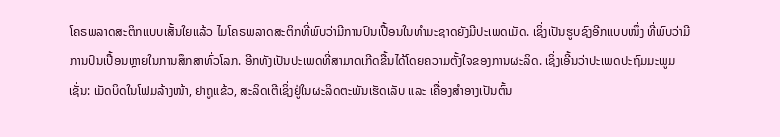ໂຄຣພລາດສະຕິກແບບເສັ້ນໃຍແລ້ວ ໄມໂຄຣພລາດສະຕິກທີ່ພົບວ່າມີການປົນເປື້ອນໃນທຳມະຊາດຍັງມີປະເພດເມັດ. ເຊິ່ງເປັນຮູບຊົງອີກແບບໜຶ່ງ ທີ່ພົບວ່າມີການປົນເປື້ອນຫຼາຍໃນການສຶກສາທົ່ວໂລກ. ອີກທັງເປັນປະເພດທີ່ສາມາດເກີດຂື້ນໄດ້ໂດຍຄວາມຕັ້ງໃຈຂອງການຜະລິດ. ເຊິ່ງເອີ້ນວ່າປະເພດປະຖົມມະພູມ ເຊັ່ນ: ເມັດບິດໃນໂຟມລ້າງໜ້າ, ຢາຖູແຂ້ວ, ສະລິດເຕີເຊິ່ງຢູ່ໃນຜະລິດຕະພັນເຮັດເລັບ ແລະ ເຄື່ອງສຳອາງເປັນຕົ້ນ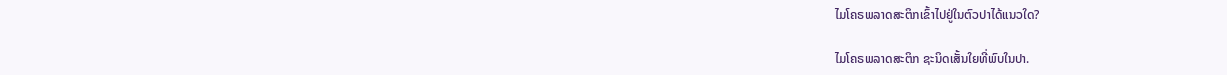ໄມໂຄຣພລາດສະຕິກເຂົ້າໄປຢູ່ໃນຕົວປາໄດ້ແນວໃດ?

ໄມໂຄຣພລາດສະຕິກ ຊະນິດເສັ້ນໃຍທີ່ພົບໃນປາ.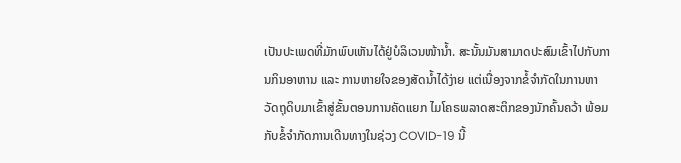ເປັນປະເພດທີ່ມັກພົບເຫັນໄດ້ຢູ່ບໍລິເວນໜ້ານໍ້າ. ສະນັ້ນມັນສາມາດປະສົມເຂົ້າໄປກັບການກິນອາຫານ ແລະ ການຫາຍໃຈຂອງສັດນໍ້າໄດ້ງ່າຍ ແຕ່ເນື່ອງຈາກຂໍ້ຈຳກັດໃນການຫາວັດຖຸດິບມາເຂົ້າສູ່ຂັ້ນຕອນການຄັດແຍກ ໄມໂຄຣພລາດສະຕິກຂອງນັກຄົ້ນຄວ້າ ພ້ອມກັບຂໍ້ຈຳກັດການເດີນທາງໃນຊ່ວງ COVID-19 ນີ້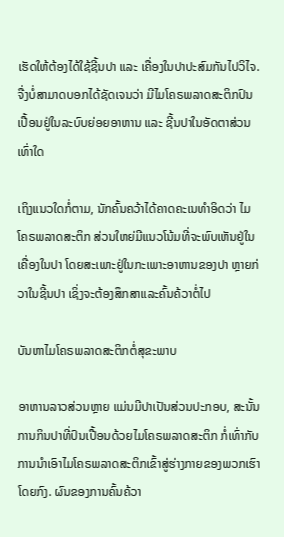ເຮັດໃຫ້ຕ້ອງໄດ້ໃຊ້ຊີ້ນປາ ແລະ ເຄື່ອງໃນປາປະສົມກັນໄປວິໄຈ. ຈື່ງບໍ່ສາມາດບອກໄດ້ຊັດເຈນວ່າ ມີໄມໂຄຣພລາດສະຕິກປົນເປື້ອນຢູ່ໃນລະບົບຍ່ອຍອາຫານ ແລະ ຊີ້ນປາໃນອັດຕາສ່ວນເທົ່າໃດ

ເຖິງແນວໃດກໍ່ຕາມ, ນັກຄົ້ນຄວ້າໄດ້ຄາດຄະເນທຳອິດວ່າ ໄມໂຄຣພລາດສະຕິກ ສ່ວນໃຫຍ່ມີແນວໂນ້ມທີ່ຈະພົບເຫັນຢູ່ໃນເຄື່ອງໃນປາ ໂດຍສະເພາະຢູ່ໃນກະເພາະອາຫານຂອງປາ ຫຼາຍກ່ວາໃນຊີ້ນປາ ເຊິ່ງຈະຕ້ອງສຶກສາແລະຄົ້ນຄ້ວາຕໍ່ໄປ

ບັນຫາໄມໂຄຣພລາດສະຕິກຕໍ່ສຸຂະພາບ

ອາຫານລາວສ່ວນຫຼາຍ ແມ່ນມີປາເປັນສ່ວນປະກອບ, ສະນັ້ນການກິນປາທີ່ປົນເປື້ອນດ້ວຍໄມໂຄຣພລາດສະຕິກ ກໍ່ເທົ່າກັບການນໍາເອົາໄມໂຄຣພລາດສະຕິກເຂົ້າສູ່ຮ່າງກາຍຂອງພວກເຮົາໂດຍກົງ. ຜົນຂອງການຄົ້ນຄ້ວາ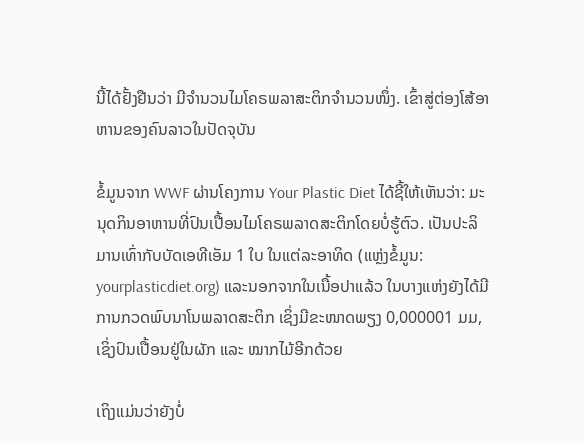ນີ້ໄດ້ຢັ້ງຢືນວ່າ ມີຈຳນວນໄມໂຄຣພລາສະຕິກຈຳນວນໜຶ່ງ. ເຂົ້າສູ່ຕ່ອງໂສ້ອາຫານຂອງຄົນລາວໃນປັດຈຸບັນ

ຂໍ້ມູນຈາກ WWF ຜ່ານໂຄງການ Your Plastic Diet ໄດ້ຊີ້ໃຫ້ເຫັນວ່າ: ມະນຸດກິນອາຫານທີ່ປົນເປື້ອນໄມໂຄຣພລາດສະຕິກໂດຍບໍ່ຮູ້ຕົວ. ເປັນປະລິມານເທົ່າກັບບັດເອທີເອັມ 1 ໃບ ໃນແຕ່ລະອາທິດ (ແຫຼ່ງຂໍ້ມູນ: yourplasticdiet.org) ແລະນອກຈາກໃນເນື້ອປາແລ້ວ ໃນບາງແຫ່ງຍັງໄດ້ມີການກວດພົບນາໂນພລາດສະຕິກ ເຊິ່ງມີຂະໜາດພຽງ 0,000001 ມມ, ເຊິ່ງປົນເປື້ອນຢູ່ໃນຜັກ ແລະ ໝາກໄມ້ອີກດ້ວຍ

ເຖິງແມ່ນວ່າຍັງບໍ່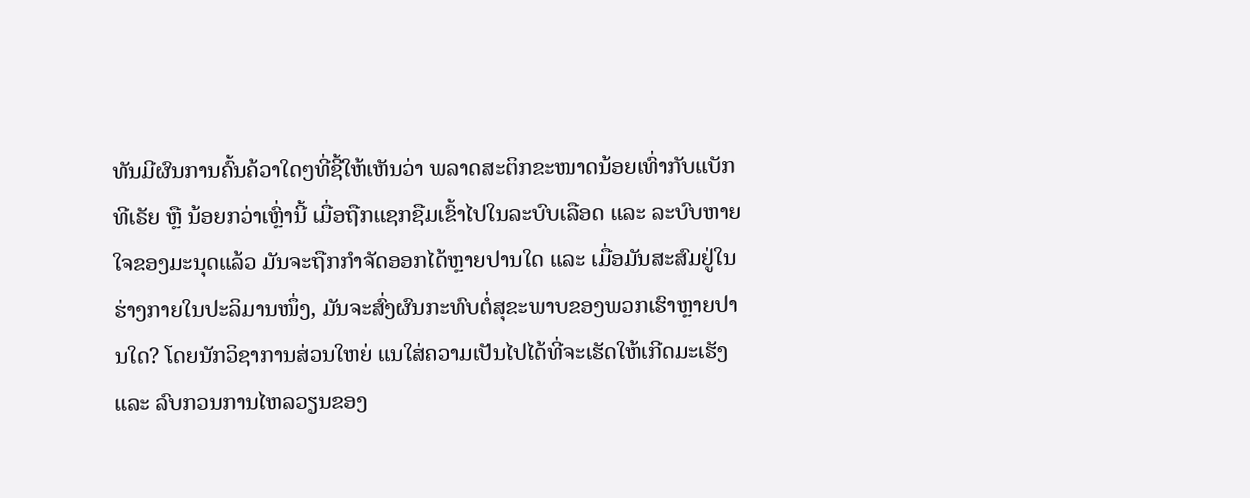ທັນມີຜົນການຄົ້ນຄ້ວາໃດໆທີ່ຊີ້ໃຫ້ເຫັນວ່າ ພລາດສະຕິກຂະໜາດນ້ອຍເທົ່າກັບແບັກທີເຣັຍ ຫຼື ນ້ອຍກວ່າເຫຼົ່ານີ້ ເມື່ອຖືກແຊກຊືມເຂົ້າໄປໃນລະບົບເລືອດ ແລະ ລະບົບຫາຍໃຈຂອງມະນຸດແລ້ວ ມັນຈະຖືກກຳຈັດອອກໄດ້ຫຼາຍປານໃດ ແລະ ເມື່ອມັນສະສົມຢູ່ໃນຮ່າງກາຍໃນປະລິມານໜຶ່ງ, ມັນຈະສົ່ງຜົນກະທົບຕໍ່ສຸຂະພາບຂອງພວກເຮົາຫຼາຍປານໃດ? ໂດຍນັກວິຊາການສ່ວນໃຫຍ່ ແນໃສ່ຄວາມເປັນໄປໄດ້ທີ່ຈະເຮັດໃຫ້ເກີດມະເຮັງ ແລະ ລົບກວນການໄຫລວຽນຂອງ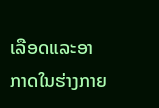ເລືອດແລະອາກາດໃນຮ່າງກາຍ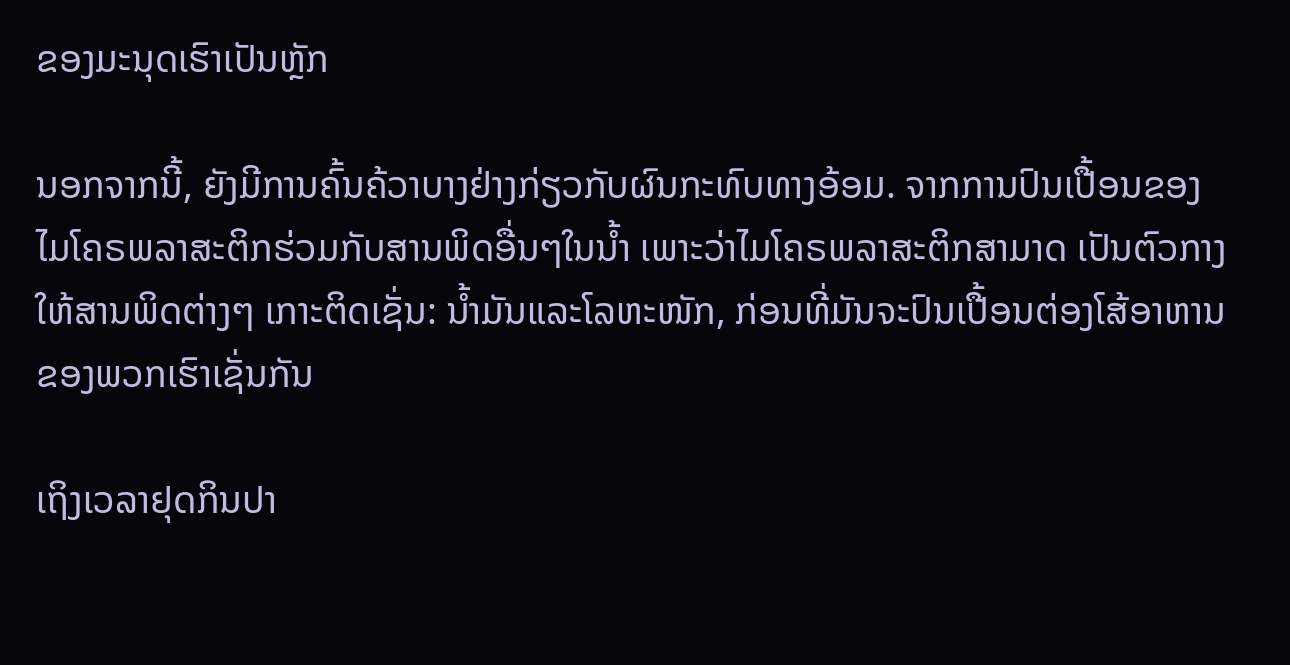ຂອງມະນຸດເຮົາເປັນຫຼັກ

ນອກຈາກນີ້, ຍັງມີການຄົ້ນຄ້ວາບາງຢ່າງກ່ຽວກັບຜົນກະທົບທາງອ້ອມ. ຈາກການປົນເປື້ອນຂອງໄມໂຄຣພລາສະຕິກຮ່ວມກັບສານພິດອື່ນໆໃນນໍ້າ ເພາະວ່າໄມໂຄຣພລາສະຕິກສາມາດ ເປັນຕົວກາງໃຫ້ສານພິດຕ່າງໆ ເກາະຕິດເຊັ່ນ: ນໍ້າມັນແລະໂລຫະໜັກ, ກ່ອນທີ່ມັນຈະປົນເປື້ອນຕ່ອງໂສ້ອາຫານຂອງພວກເຮົາເຊັ່ນກັນ

ເຖິງເວລາຢຸດກິນປາ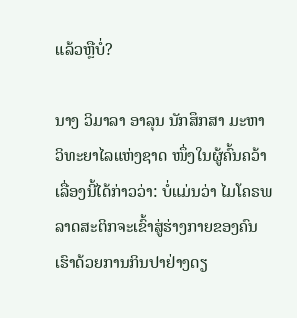ແລ້ວຫຼືບໍ່?

ນາງ ວິມາລາ ອາລຸນ ນັກສຶກສາ ມະຫາວິທະຍາໄລແຫ່ງຊາດ ໜຶ່ງໃນຜູ້ຄົ້ນຄວ້າເລື່ອງນີ້ໄດ້ກ່າວວ່າ: ບໍ່ແມ່ນວ່າ ໄມໂຄຣພລາດສະຕິກຈະເຂົ້າສູ່ຮ່າງກາຍຂອງຄົນເຮົາດ້ວຍການກິນປາຢ່າງດຽ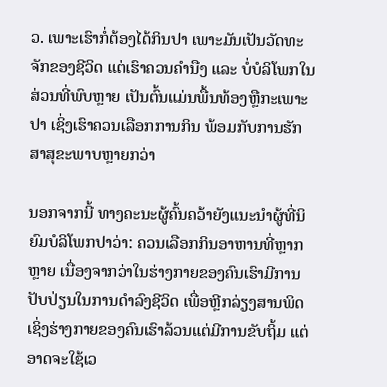ວ. ເພາະເຮົາກໍ່ຕ້ອງໄດ້ກິນປາ ເພາະມັນເປັນວັດທະຈັກຂອງຊີວິດ ແຕ່ເຮົາຄວນຄໍານືງ ແລະ ບໍ່ບໍລິໂພກໃນສ່ວນທີ່ພົບຫຼາຍ ເປັນຕົ້ນແມ່ນພື້ນທ້ອງຫຼືກະເພາະປາ ເຊິ່ງເຮົາຄວນເລືອກການກິນ ພ້ອມກັບການຮັກສາສຸຂະພາບຫຼາຍກວ່າ

ນອກຈາກນີ້ ທາງຄະນະຜູ້ຄົ້ນຄວ້າຍັງແນະນໍາຜູ້ທີ່ນິຍົມບໍລິໂພກປາວ່າ: ຄວນເລືອກກິນອາຫານທີ່ຫຼາກຫຼາຍ ເນື່ອງຈາກວ່າໃນຮ່າງກາຍຂອງຄົນເຮົາມີການປັບປ່ຽນໃນການດຳລົງຊີວິດ ເພື່ອຫຼີກລ່ຽງສານພິດ ເຊິ່ງຮ່າງກາຍຂອງຄົນເຮົາລ້ວນແຕ່ມີການຂັບຖິ້ມ ແຕ່ອາດຈະໃຊ້ເວ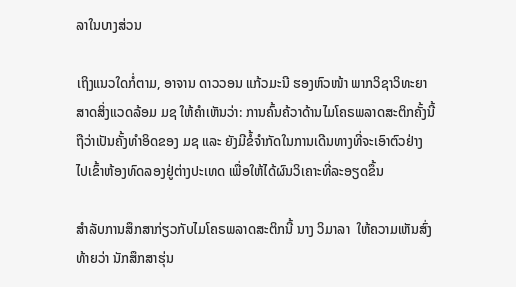ລາໃນບາງສ່ວນ

ເຖິງແນວໃດກໍ່ຕາມ, ອາຈານ ດາວວອນ ແກ້ວມະນີ ຮອງຫົວໜ້າ ພາກວິຊາວິທະຍາສາດສິ່ງແວດລ້ອມ ມຊ ໃຫ້ຄຳເຫັນວ່າ: ການຄົ້ນຄ້ວາດ້ານໄມໂຄຣພລາດສະຕິກຄັ້ງນີ້ ຖືວ່າເປັນຄັ້ງທຳອິດຂອງ ມຊ ແລະ ຍັງມີຂໍ້ຈໍາກັດໃນການເດີນທາງທີ່ຈະເອົາຕົວຢ່າງ ໄປເຂົ້າຫ້ອງທົດລອງຢູ່ຕ່າງປະເທດ ເພື່ອໃຫ້ໄດ້ຜົນວິເຄາະທີ່ລະອຽດຂຶ້ນ

ສຳລັບການສຶກສາກ່ຽວກັບໄມໂຄຣພລາດສະຕິກນີ້ ນາງ ວິມາລາ  ໃຫ້ຄວາມເຫັນສົ່ງທ້າຍວ່າ ນັກສຶກສາຮຸ່ນ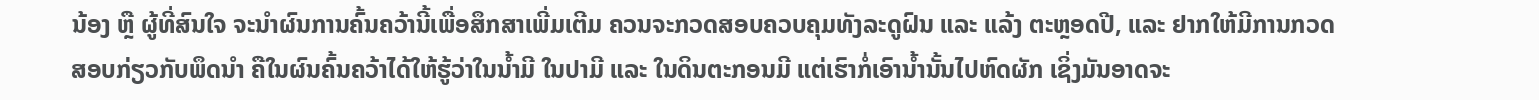ນ້ອງ ຫຼື ຜູ້ທີ່ສົນໃຈ ຈະນໍາຜົນການຄົ້ນຄວ້ານີ້ເພື່ອສຶກສາເພີ່ມເຕີມ ຄວນຈະກວດສອບຄວບຄຸມທັງລະດູຝົນ ແລະ ແລ້ງ ຕະຫຼອດປີ, ແລະ ຢາກໃຫ້ມີການກວດສອບກ່ຽວກັບພຶດນໍາ ຄືໃນຜົນຄົ້ນຄວ້າໄດ້ໃຫ້ຮູ້ວ່າໃນນໍ້າມີ ໃນປາມີ ແລະ ໃນດິນຕະກອນມີ ແຕ່ເຮົາກໍ່ເອົານໍ້ານັ້ນໄປຫົດຜັກ ເຊິ່ງມັນອາດຈະ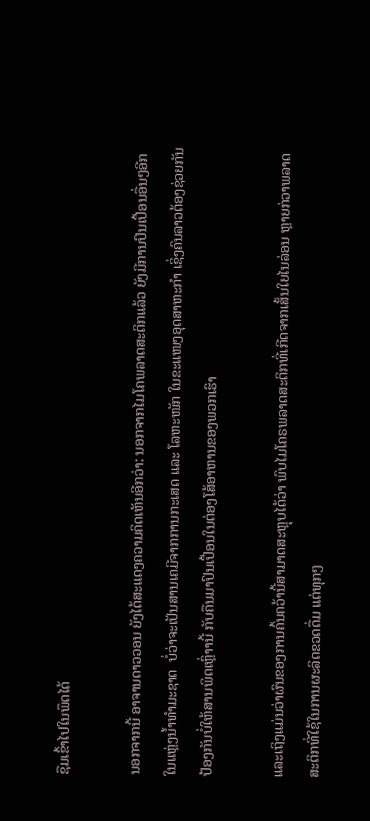ຊືມເຂົ້າໄປໃນພຶດໄດ້

ນອກຈາກນີ້ ອາຈານດາວວອນ ຍັງໄດ້ສະແດງຄວາມຄິດເຫັນອີກວ່າ: ນອກຈາກໄມໂຄພລາດສະຕິກແລ້ວ ຍັງມີການປົນເປື້ອນອື່ນໆອີກໃນແຫຼ່ງນໍ້າທຳມະຊາດ  ບໍ່ວ່າຈະເປັນສານເຄມີຈາກການກະເສດ ແລະ ໂລຫະໜັກ ໃນຂະແໜງອຸດສາຫະກຳ ເຊິ່ງຄົນລາວຕ້ອງຊ່ວຍກັນປ້ອງກັນບໍ່ໃຫ້ສານພິດເຫຼົ່າານີ້ ກັບຄືນມາປົນເປື້ອນໃນຕ່ອງໂສ້ອາຫານຂອງພວກເຮົາ

ແລະເຖິງແມ່ນວ່າຜົນຂອງການຄົ້ນຄວ້ານີ້ສາມາດສະຫຼຸບໄດ້ວ່າ ພົບໄມໂຄຣພລາດສະຕິກທີ່ເກີດຈາກເສັ້ນໃຍໄນລ່ອນ ຫຼາຍກ່ວາພລາດສະຕິກທີ່ໃຊ້ໃນການຜະລິດຂວດດື່ມ ແຕ່ທຸກໆ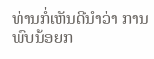ທ່ານກໍ່ເຫັນດີນຳວ່າ ການພົບນ້ອຍກ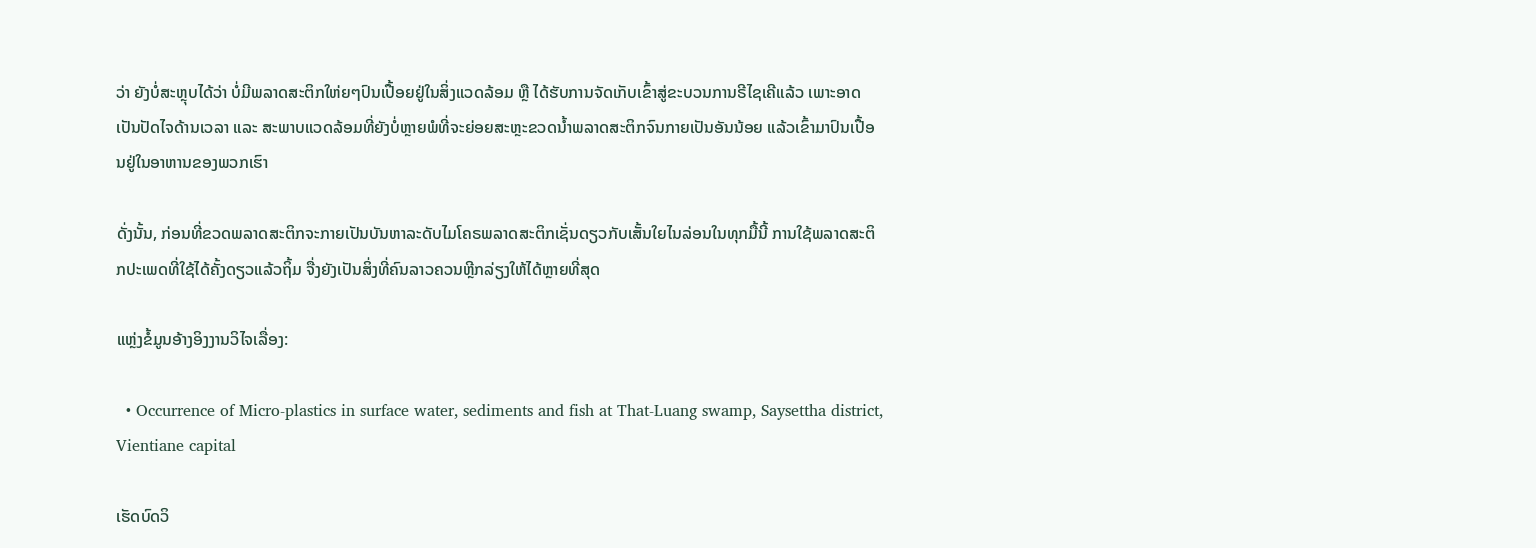ວ່າ ຍັງບໍ່ສະຫຼຸບໄດ້ວ່າ ບໍ່ມີພລາດສະຕິກໃຫ່ຍໆປົນເປື້ອຍຢູ່ໃນສິ່ງແວດລ້ອມ ຫຼື ໄດ້ຮັບການຈັດເກັບເຂົ້າສູ່ຂະບວນການຣີໄຊເຄີແລ້ວ ເພາະອາດເປັນປັດໄຈດ້ານເວລາ ແລະ ສະພາບແວດລ້ອມທີ່ຍັງບໍ່ຫຼາຍພໍທີ່ຈະຍ່ອຍສະຫຼະຂວດນໍ້າພລາດສະຕິກຈົນກາຍເປັນອັນນ້ອຍ ແລ້ວເຂົ້າມາປົນເປື້ອນຢູ່ໃນອາຫານຂອງພວກເຮົາ

ດັ່ງນັ້ນ, ກ່ອນທີ່ຂວດພລາດສະຕິກຈະກາຍເປັນບັນຫາລະດັບໄມໂຄຣພລາດສະຕິກເຊັ່ນດຽວກັບເສັ້ນໃຍໄນລ່ອນໃນທຸກມື້ນີ້ ການໃຊ້ພລາດສະຕິກປະເພດທີ່ໃຊ້ໄດ້ຄັ້ງດຽວແລ້ວຖິ້ມ ຈື່ງຍັງເປັນສິ່ງທີ່ຄົນລາວຄວນຫຼີກລ່ຽງໃຫ້ໄດ້ຫຼາຍທີ່ສຸດ

ແຫຼ່ງຂໍ້ມູນອ້າງອິງງານວິໄຈເລື່ອງ:

  • Occurrence of Micro-plastics in surface water, sediments and fish at That-Luang swamp, Saysettha district, Vientiane capital

ເຮັດບົດວິ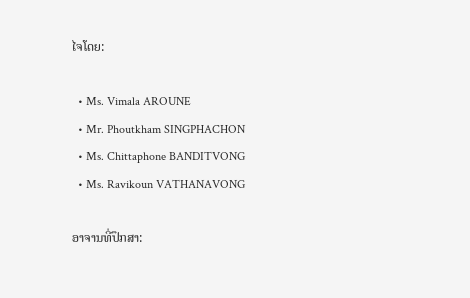ໄຈໂດຍ:

  • Ms. Vimala AROUNE
  • Mr. Phoutkham SINGPHACHON
  • Ms. Chittaphone BANDITVONG
  • Ms. Ravikoun VATHANAVONG

ອາຈານທີ່ປຶກສາ: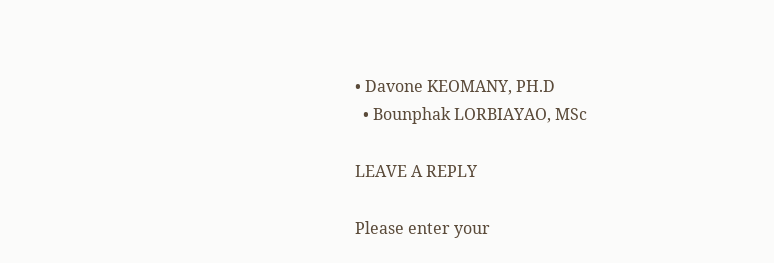• Davone KEOMANY, PH.D
  • Bounphak LORBIAYAO, MSc

LEAVE A REPLY

Please enter your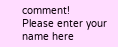comment!
Please enter your name here